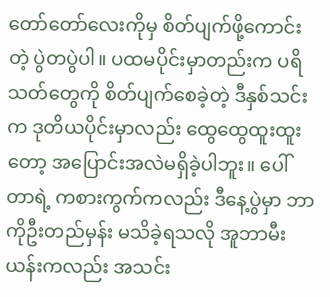တော်တော်လေးကိုမှ စိတ်ပျက်ဖို့ကောင်းတဲ့ ပွဲတပွဲပါ။ ပထမပိုင်းမှာတည်းက ပရိသတ်တွေကို စိတ်ပျက်စေခဲ့တဲ့ ဒီနှစ်သင်းက ဒုတိယပိုင်းမှာလည်း ထွေထွေထူးထူးတော့ အပြောင်းအလဲမရှိခဲ့ပါဘူး။ ပေါ်တာရဲ့ ကစားကွက်ကလည်း ဒီနေ့ပွဲမှာ ဘာကိုဦးတည်မှန်း မသိခဲ့ရသလို အူဘာမီးယန်းကလည်း အသင်း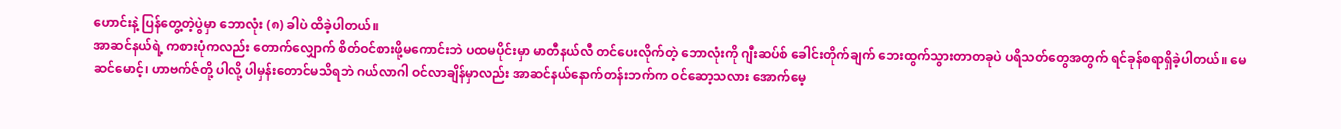ဟောင်းနဲ့ ပြန်တွေ့တဲ့ပွဲမှာ ဘောလုံး (၈) ခါပဲ ထိခဲ့ပါတယ်။
အာဆင်နယ်ရဲ့ ကစားပုံကလည်း တောက်လျှောက် စိတ်ဝင်စားဖို့မကောင်းဘဲ ပထမပိုင်းမှာ မာတီနယ်လီ တင်ပေးလိုက်တဲ့ ဘောလုံးကို ဂျီးဆပ်စ် ခေါင်းတိုက်ချက် ဘေးထွက်သွားတာတခုပဲ ပရိသတ်တွေအတွက် ရင်ခုန်စရာရှိခဲ့ပါတယ်။ မေဆင်မောင့်၊ ဟာဗက်ဇ်တို့ ပါလို့ ပါမှန်းတောင်မသိရဘဲ ဂယ်လာဂါ ဝင်လာချိန်မှာလည်း အာဆင်နယ်နောက်တန်းဘက်က ဝင်ဆော့သလား အောက်မေ့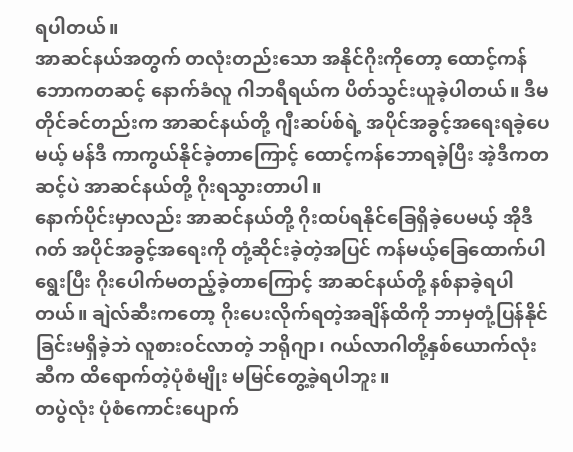ရပါတယ်။
အာဆင်နယ်အတွက် တလုံးတည်းသော အနိုင်ဂိုးကိုတော့ ထောင့်ကန်ဘောကတဆင့် နောက်ခံလူ ဂါဘရီရယ်က ပိတ်သွင်းယူခဲ့ပါတယ်။ ဒီမတိုင်ခင်တည်းက အာဆင်နယ်တို့ ဂျီးဆပ်စ်ရဲ့ အပိုင်အခွင့်အရေးရခဲ့ပေမယ့် မန်ဒီ ကာကွယ်နိုင်ခဲ့တာကြောင့် ထောင့်ကန်ဘောရခဲ့ပြီး အဲ့ဒီကတဆင့်ပဲ အာဆင်နယ်တို့ ဂိုးရသွားတာပါ။
နောက်ပိုင်းမှာလည်း အာဆင်နယ်တို့ ဂိုးထပ်ရနိုင်ခြေရှိခဲ့ပေမယ့် အိုဒီဂတ် အပိုင်အခွင့်အရေးကို တုံ့ဆိုင်းခဲ့တဲ့အပြင် ကန်မယ့်ခြေထောက်ပါရွေးပြီး ဂိုးပေါက်မတည့်ခဲ့တာကြောင့် အာဆင်နယ်တို့ နစ်နာခဲ့ရပါတယ်။ ချဲလ်ဆီးကတော့ ဂိုးပေးလိုက်ရတဲ့အချိန်ထိကို ဘာမှတုံ့ပြန်နိုင်ခြင်းမရှိခဲ့ဘဲ လူစားဝင်လာတဲ့ ဘရိုဂျာ၊ ဂယ်လာဂါတို့နှစ်ယောက်လုံးဆီက ထိရောက်တဲ့ပုံစံမျိုး မမြင်တွေ့ခဲ့ရပါဘူး။
တပွဲလုံး ပုံစံကောင်းပျောက်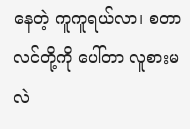နေတဲ့ ကူကူရယ်လာ၊ စတာလင်တို့ကို ပေါ်တာ လူစားမလဲ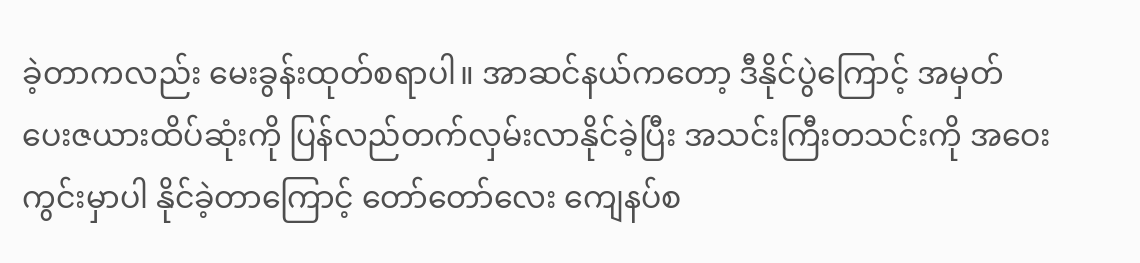ခဲ့တာကလည်း မေးခွန်းထုတ်စရာပါ။ အာဆင်နယ်ကတော့ ဒီနိုင်ပွဲကြောင့် အမှတ်ပေးဇယားထိပ်ဆုံးကို ပြန်လည်တက်လှမ်းလာနိုင်ခဲ့ပြီး အသင်းကြီးတသင်းကို အဝေးကွင်းမှာပါ နိုင်ခဲ့တာကြောင့် တော်တော်လေး ကျေနပ်စ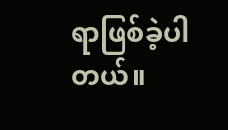ရာဖြစ်ခဲ့ပါတယ်။